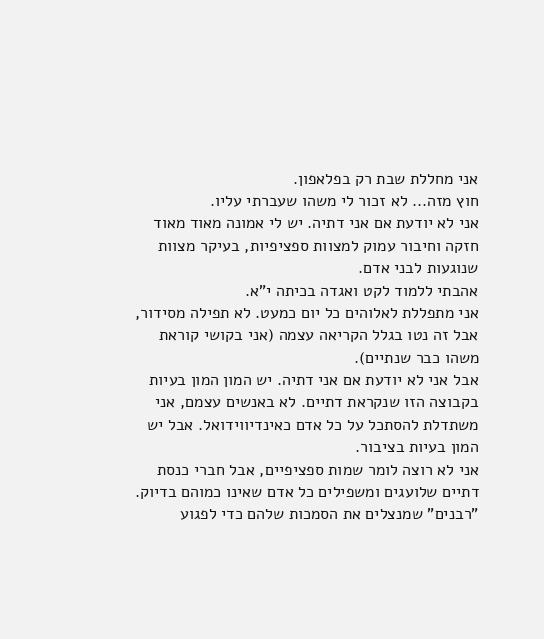אני מחללת שבת רק בפלאפון.
חוץ מזה... לא זכור לי משהו שעברתי עליו.
אני לא יודעת אם אני דתיה. יש לי אמונה מאוד מאוד חזקה וחיבור עמוק למצוות ספציפיות, בעיקר מצוות שנוגעות לבני אדם.
אהבתי ללמוד לקט ואגדה בכיתה י"א.
אני מתפללת לאלוהים כל יום כמעט. לא תפילה מסידור, אבל זה נטו בגלל הקריאה עצמה (אני בקושי קוראת משהו כבר שנתיים).
אבל אני לא יודעת אם אני דתיה. יש המון המון בעיות בקבוצה הזו שנקראת דתיים. לא באנשים עצמם, אני משתדלת להסתכל על כל אדם כאינדיווידואל. אבל יש המון בעיות בציבור.
אני לא רוצה לומר שמות ספציפיים, אבל חברי כנסת דתיים שלועגים ומשפילים כל אדם שאינו כמוהם בדיוק. "רבנים" שמנצלים את הסמכות שלהם כדי לפגוע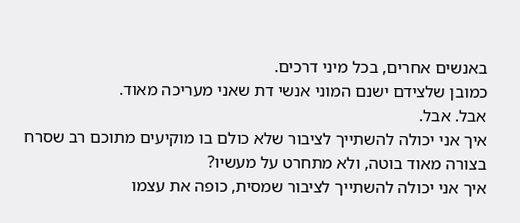באנשים אחרים, בכל מיני דרכים.
כמובן שלצידם ישנם המוני אנשי דת שאני מעריכה מאוד.
אבל. אבל.
איך אני יכולה להשתייך לציבור שלא כולם בו מוקיעים מתוכם רב שסרח בצורה מאוד בוטה, ולא מתחרט על מעשיו?
איך אני יכולה להשתייך לציבור שמסית, כופה את עצמו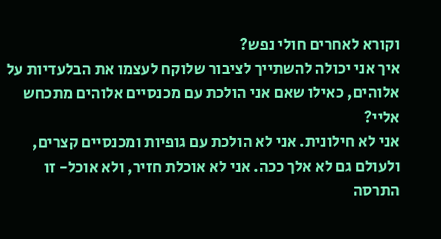וקורא לאחרים חולי נפש?
איך אני יכולה להשתייך לציבור שלוקח לעצמו את הבלעדיות על אלוהים, כאילו שאם אני הולכת עם מכנסיים אלוהים מתכחש אליי?
אני לא חילונית. אני לא הולכת עם גופיות ומכנסיים קצרים, ולעולם גם לא אלך ככה. אני לא אוכלת חזיר, ולא אוכל- זו התרסה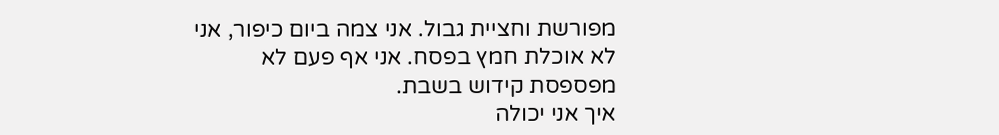מפורשת וחציית גבול. אני צמה ביום כיפור, אני לא אוכלת חמץ בפסח. אני אף פעם לא מפספסת קידוש בשבת.
איך אני יכולה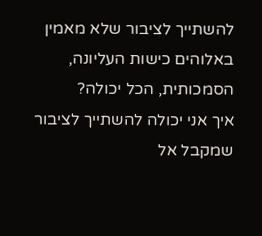להשתייך לציבור שלא מאמין באלוהים כישות העליונה, הסמכותית, הכל יכולה?
איך אני יכולה להשתייך לציבור שמקבל אל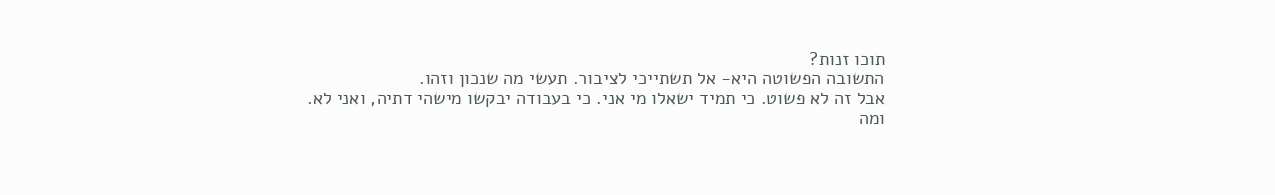תוכו זנות?
התשובה הפשוטה היא- אל תשתייכי לציבור. תעשי מה שנכון וזהו.
אבל זה לא פשוט. כי תמיד ישאלו מי אני. כי בעבודה יבקשו מישהי דתיה, ואני לא.
ומה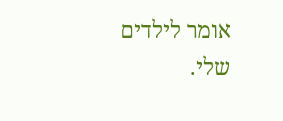אומר לילדים שלי.